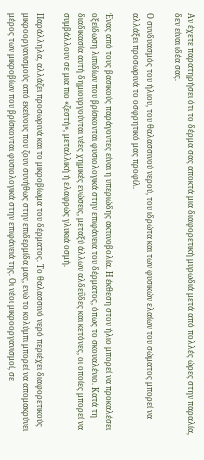Αν έχετε παρατηρήσει ότι το δέρμα σας αποκτά μια διαφορετική μυρωδιά μετά από πολλές ώρες στην παραλία, δεν είναι ιδέα σας.

Ο συνδυασμός του ήλιου, του θαλασσινού νερού, του ιδρώτα και των φυσικών ελαίων του σώματος μπορεί να αλλάξει προσωρινά το οσφρητικό μας προφίλ.

Ένας από τους βασικούς παράγοντες είναι η υπεριώδης ακτινοβολία. Η έκθεση στον ήλιο μπορεί να προκαλέσει οξείδωση λιπιδίων που βρίσκονται φυσιολογικά στην επιφάνεια του δέρματος, όπως το σκουαλένιο. Κατά τη διαδικασία αυτή δημιουργούνται νέες χημικές ενώσεις, μεταξύ άλλων αλδεΰδες και κετόνες, οι οποίες μπορεί να συμβάλλουν σε μια πιο «ζεστή», μεταλλική ή ελαφρώς γλυκιά οσμή.

Παράλληλα, αλλάζει προσωρινά και το μικροβίωμα του δέρματος. Το θαλασσινό νερό περιέχει διαφορετικούς μικροοργανισμούς από εκείνους που ζουν συνήθως στην επιδερμίδα μας, ενώ το κολύμπι μπορεί να απομακρύνει μέρος των μικροβίων που βρίσκονται φυσιολογικά στην επιφάνειά της. Οι νέοι μικροοργανισμοί, σε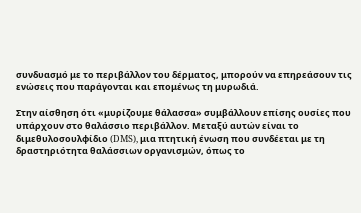συνδυασμό με το περιβάλλον του δέρματος, μπορούν να επηρεάσουν τις ενώσεις που παράγονται και επομένως τη μυρωδιά.

Στην αίσθηση ότι «μυρίζουμε θάλασσα» συμβάλλουν επίσης ουσίες που υπάρχουν στο θαλάσσιο περιβάλλον. Μεταξύ αυτών είναι το διμεθυλοσουλφίδιο (DMS), μια πτητική ένωση που συνδέεται με τη δραστηριότητα θαλάσσιων οργανισμών, όπως το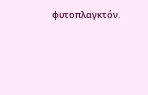φυτοπλαγκτόν.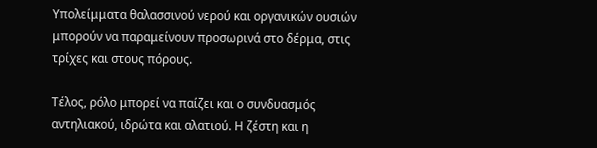Υπολείμματα θαλασσινού νερού και οργανικών ουσιών μπορούν να παραμείνουν προσωρινά στο δέρμα, στις τρίχες και στους πόρους.

Τέλος, ρόλο μπορεί να παίζει και ο συνδυασμός αντηλιακού, ιδρώτα και αλατιού. Η ζέστη και η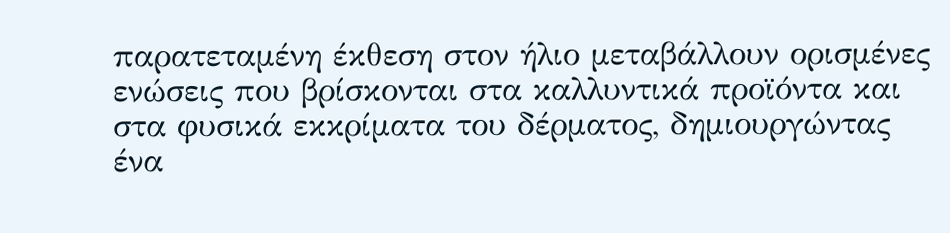παρατεταμένη έκθεση στον ήλιο μεταβάλλουν ορισμένες ενώσεις που βρίσκονται στα καλλυντικά προϊόντα και στα φυσικά εκκρίματα του δέρματος, δημιουργώντας ένα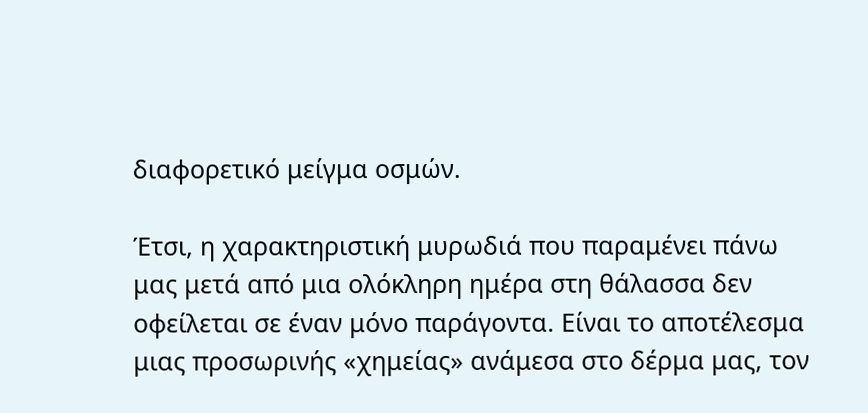διαφορετικό μείγμα οσμών.

Έτσι, η χαρακτηριστική μυρωδιά που παραμένει πάνω μας μετά από μια ολόκληρη ημέρα στη θάλασσα δεν οφείλεται σε έναν μόνο παράγοντα. Είναι το αποτέλεσμα μιας προσωρινής «χημείας» ανάμεσα στο δέρμα μας, τον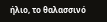ήλιο, το θαλασσινό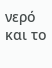νερό και το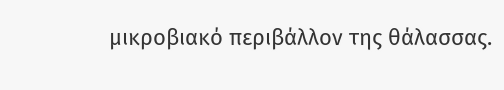μικροβιακό περιβάλλον της θάλασσας.